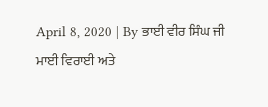April 8, 2020 | By ਭਾਈ ਵੀਰ ਸਿੰਘ ਜੀ
ਮਾਈ ਵਿਰਾਈ ਅਤੇ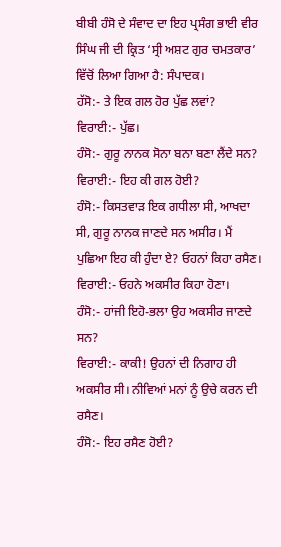ਬੀਬੀ ਹੰਸੋ ਦੇ ਸੰਵਾਦ ਦਾ ਇਹ ਪ੍ਰਸੰਗ ਭਾਈ ਵੀਰ ਸਿੰਘ ਜੀ ਦੀ ਕ੍ਰਿਤ ‘ਸ੍ਰੀ ਅਸ਼ਟ ਗੁਰ ਚਮਤਕਾਰ’ ਵਿੱਚੋਂ ਲਿਆ ਗਿਆ ਹੈ: ਸੰਪਾਦਕ।
ਹੱਸੋ:- ਤੇ ਇਕ ਗਲ ਹੋਰ ਪੁੱਛ ਲਵਾਂ?
ਵਿਰਾਈ:- ਪੁੱਛ।
ਹੰਸੋ:- ਗੁਰੂ ਨਾਨਕ ਸੋਨਾ ਬਨਾ ਬਣਾ ਲੈਂਦੇ ਸਨ?
ਵਿਰਾਈ:- ਇਹ ਕੀ ਗਲ ਹੋਈ?
ਹੰਸੋ:- ਕਿਸਤਵਾੜ ਇਕ ਗਧੀਲਾ ਸੀ, ਆਖਦਾ ਸੀ, ਗੁਰੂ ਨਾਨਕ ਜਾਣਦੇ ਸਨ ਅਸੀਰ। ਮੈਂ ਪੁਛਿਆ ਇਹ ਕੀ ਹੁੰਦਾ ਏ? ਓਹਨਾਂ ਕਿਹਾ ਰਸੈਣ।
ਵਿਰਾਈ:- ਓਹਨੇ ਅਕਸੀਰ ਕਿਹਾ ਹੋਣਾ।
ਹੰਸੋ:- ਹਾਂਜੀ ਇਹੋ-ਭਲਾ ਉਹ ਅਕਸੀਰ ਜਾਣਦੇ ਸਨ?
ਵਿਰਾਈ:- ਕਾਕੀ! ਉਹਨਾਂ ਦੀ ਨਿਗਾਹ ਹੀ ਅਕਸੀਰ ਸੀ। ਨੀਵਿਆਂ ਮਨਾਂ ਨੂੰ ਉਚੇ ਕਰਨ ਦੀ ਰਸੈਣ।
ਹੰਸੋ:- ਇਹ ਰਸੈਣ ਹੋਈ?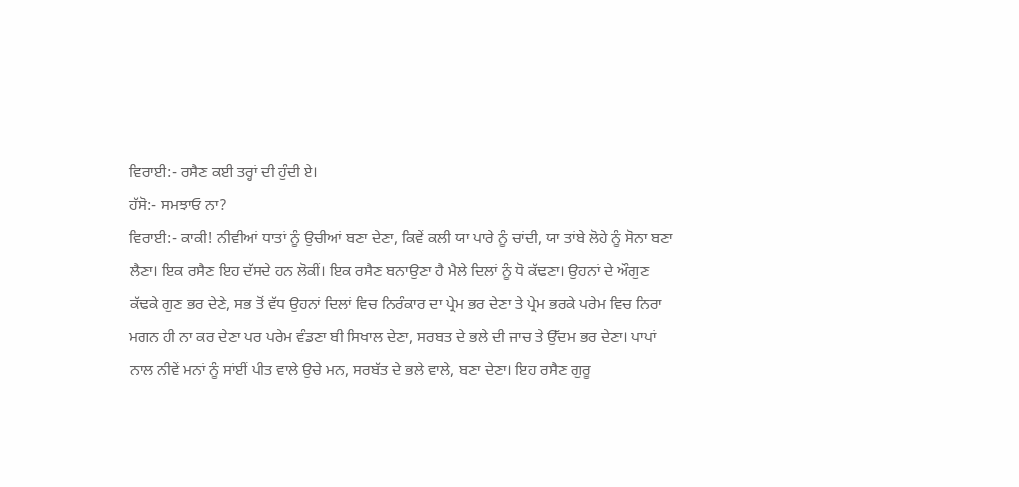ਵਿਰਾਈ:- ਰਸੈਣ ਕਈ ਤਰ੍ਹਾਂ ਦੀ ਹੁੰਦੀ ਏ।
ਹੱਸੋ:- ਸਮਝਾਓ ਨਾ?
ਵਿਰਾਈ:- ਕਾਕੀ! ਨੀਵੀਆਂ ਧਾਤਾਂ ਨੂੰ ਉਚੀਆਂ ਬਣਾ ਦੇਣਾ, ਕਿਵੇਂ ਕਲੀ ਯਾ ਪਾਰੇ ਨੂੰ ਚਾਂਦੀ, ਯਾ ਤਾਂਬੇ ਲੋਹੇ ਨੂੰ ਸੋਨਾ ਬਣਾ ਲੈਣਾ। ਇਕ ਰਸੈਣ ਇਹ ਦੱਸਦੇ ਹਨ ਲੋਕੀਂ। ਇਕ ਰਸੈਣ ਬਨਾਉਣਾ ਹੈ ਮੈਲੇ ਦਿਲਾਂ ਨੂੰ ਧੋ ਕੱਢਣਾ। ਉਹਨਾਂ ਦੇ ਔਗੁਣ ਕੱਢਕੇ ਗੁਣ ਭਰ ਦੇਣੇ, ਸਭ ਤੋਂ ਵੱਧ ਉਹਨਾਂ ਦਿਲਾਂ ਵਿਚ ਨਿਰੰਕਾਰ ਦਾ ਪ੍ਰੇਮ ਭਰ ਦੇਣਾ ਤੇ ਪ੍ਰੇਮ ਭਰਕੇ ਪਰੇਮ ਵਿਚ ਨਿਰਾ ਮਗਨ ਹੀ ਨਾ ਕਰ ਦੇਣਾ ਪਰ ਪਰੇਮ ਵੰਡਣਾ ਬੀ ਸਿਖਾਲ ਦੇਣਾ, ਸਰਬਤ ਦੇ ਭਲੇ ਦੀ ਜਾਚ ਤੇ ਉੱਦਮ ਭਰ ਦੇਣਾ। ਪਾਪਾਂ ਨਾਲ ਨੀਵੇਂ ਮਨਾਂ ਨੂੰ ਸਾਂਈਂ ਪੀਤ ਵਾਲੇ ਉਚੇ ਮਨ, ਸਰਬੱਤ ਦੇ ਭਲੇ ਵਾਲੇ, ਬਣਾ ਦੇਣਾ। ਇਹ ਰਸੈਣ ਗੁਰੂ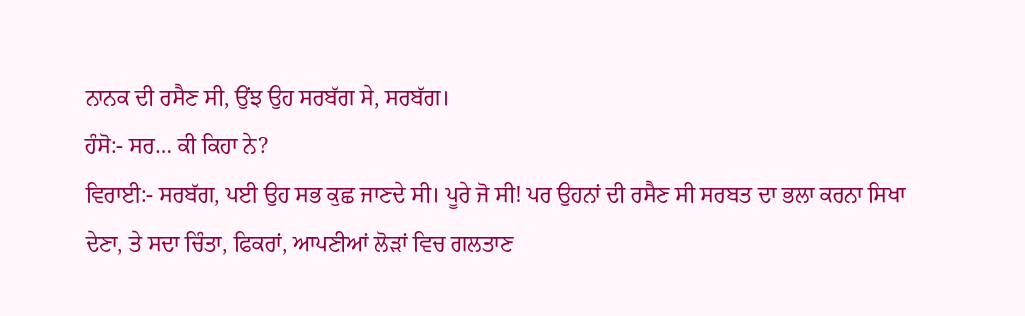ਨਾਨਕ ਦੀ ਰਸੈਣ ਸੀ, ਉਂਝ ਉਹ ਸਰਬੱਗ ਸੇ, ਸਰਬੱਗ।
ਹੰਸੋ:- ਸਰ… ਕੀ ਕਿਹਾ ਨੇ?
ਵਿਰਾਈ:- ਸਰਬੱਗ, ਪਈ ਉਹ ਸਭ ਕੁਛ ਜਾਣਦੇ ਸੀ। ਪੂਰੇ ਜੋ ਸੀ! ਪਰ ਉਹਨਾਂ ਦੀ ਰਸੈਣ ਸੀ ਸਰਬਤ ਦਾ ਭਲਾ ਕਰਨਾ ਸਿਖਾ ਦੇਣਾ, ਤੇ ਸਦਾ ਚਿੰਤਾ, ਫਿਕਰਾਂ, ਆਪਣੀਆਂ ਲੋੜਾਂ ਵਿਚ ਗਲਤਾਣ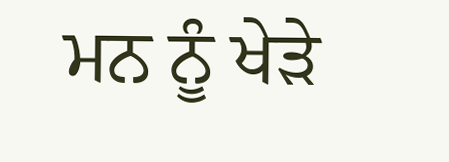ਮਨ ਨੂੰ ਖੇੜੇ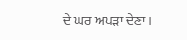ਦੇ ਘਰ ਅਪੜਾ ਦੇਣਾ।